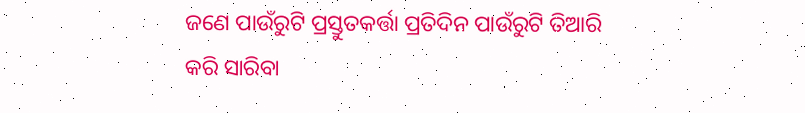ଜଣେ ପାଉଁରୁଟି ପ୍ରସ୍ତୁତକର୍ତ୍ତା ପ୍ରତିଦିନ ପାଉଁରୁଟି ତିଆରି କରି ସାରିବା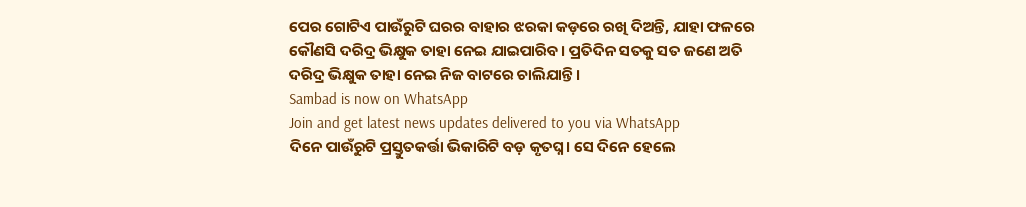ପେର ଗୋଟିଏ ପାଉଁରୁଟି ଘରର ବାହାର ଝରକା କଡ଼ରେ ରଖି ଦିଅନ୍ତି, ଯାହା ଫଳରେ କୌଣସି ଦରିଦ୍ର ଭିକ୍ଷୁକ ତାହା ନେଇ ଯାଇପାରିବ। ପ୍ରତିଦିନ ସତକୁ ସତ ଜଣେ ଅତି ଦରିଦ୍ର ଭିକ୍ଷୁକ ତାହା ନେଇ ନିଜ ବାଟରେ ଚାଲିଯାନ୍ତି।
Sambad is now on WhatsApp
Join and get latest news updates delivered to you via WhatsApp
ଦିନେ ପାଉଁରୁଟି ପ୍ରସ୍ତୁତକର୍ତ୍ତା ଭିକାରିଟି ବଡ଼ କୃତଘ୍ନ। ସେ ଦିନେ ହେଲେ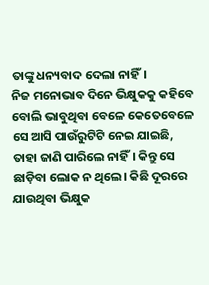ତାଙ୍କୁ ଧନ୍ୟବାଦ ଦେଲା ନାହିଁ।
ନିଜ ମନୋଭାବ ଦିନେ ଭିକ୍ଷୁକକୁ କହିବେ ବୋଲି ଭାବୁଥିବା ବେଳେ କେତେବେଳେ ସେ ଆସି ପାଉଁରୁଟିଟି ନେଇ ଯାଇଛି, ତାହା ଜାଣି ପାରିଲେ ନାହିଁ। କିନ୍ତୁ ସେ ଛାଡ଼ିବା ଲୋକ ନ ଥିଲେ। କିଛି ଦୂରରେ ଯାଉଥିବା ଭିକ୍ଷୁକ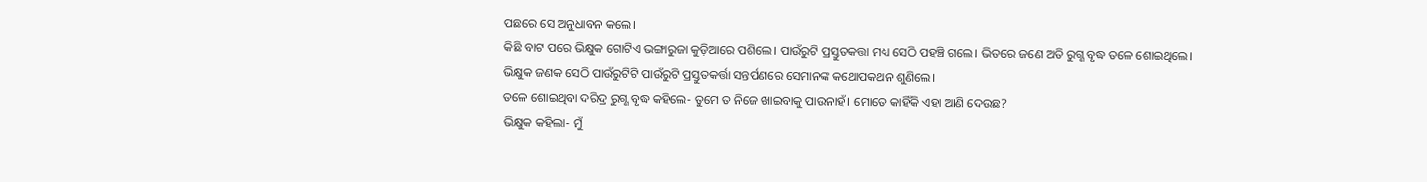ପଛରେ ସେ ଅନୁଧାବନ କଲେ।
କିଛି ବାଟ ପରେ ଭିକ୍ଷୁକ ଗୋଟିଏ ଭଙ୍ଗାରୁଜା କୁଡ଼ିଆରେ ପଶିଲେ। ପାଉଁରୁଟି ପ୍ରସ୍ତୁତକତ୍ତା ମଧ୍ୟ ସେଠି ପହଞ୍ଚି ଗଲେ। ଭିତରେ ଜଣେ ଅତି ରୁଗ୍ଣ ବୃଦ୍ଧ ତଳେ ଶୋଇଥିଲେ। ଭିକ୍ଷୁକ ଜଣକ ସେଠି ପାଉଁରୁଟିଟି ପାଉଁରୁଟି ପ୍ରସ୍ତୁତକର୍ତ୍ତା ସନ୍ତର୍ପଣରେ ସେମାନଙ୍କ କଥୋପକଥନ ଶୁଣିଲେ।
ତଳେ ଶୋଇଥିବା ଦରିଦ୍ର ରୁଗ୍ଣ ବୃଦ୍ଧ କହିଲେ- ତୁମେ ତ ନିଜେ ଖାଇବାକୁ ପାଉନାହଁ। ମୋତେ କାହିଁକି ଏହା ଆଣି ଦେଉଛ?
ଭିକ୍ଷୁକ କହିଲା- ମୁଁ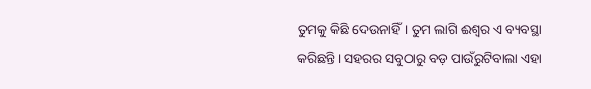ତୁମକୁ କିଛି ଦେଉନାହିଁ। ତୁମ ଲାଗି ଈଶ୍ବର ଏ ବ୍ୟବସ୍ଥା କରିଛନ୍ତି। ସହରର ସବୁଠାରୁ ବଡ଼ ପାଉଁରୁଟିବାଲା ଏହା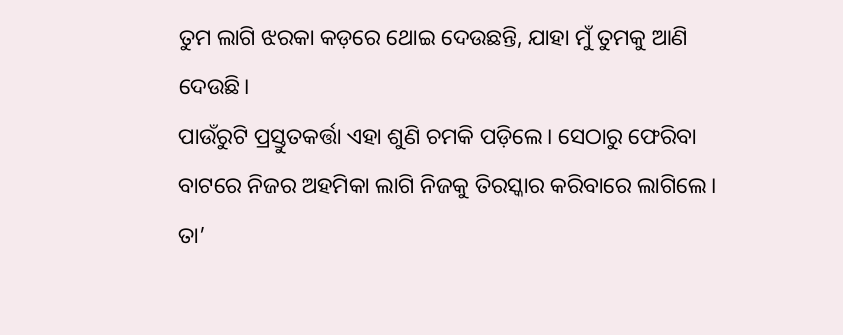ତୁମ ଲାଗି ଝରକା କଡ଼ରେ ଥୋଇ ଦେଉଛନ୍ତି, ଯାହା ମୁଁ ତୁମକୁ ଆଣି ଦେଉଛି।
ପାଉଁରୁଟି ପ୍ରସ୍ତୁତକର୍ତ୍ତା ଏହା ଶୁଣି ଚମକି ପଡ଼ିଲେ। ସେଠାରୁ ଫେରିବା ବାଟରେ ନିଜର ଅହମିକା ଲାଗି ନିଜକୁ ତିରସ୍କାର କରିବାରେ ଲାଗିଲେ। ତା’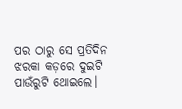ପର ଠାରୁ ସେ ପ୍ରତିଦିନ ଝରକା କଡ଼ରେ ଦୁଇଟି ପାଉଁରୁଟି ଥୋଇଲେ।